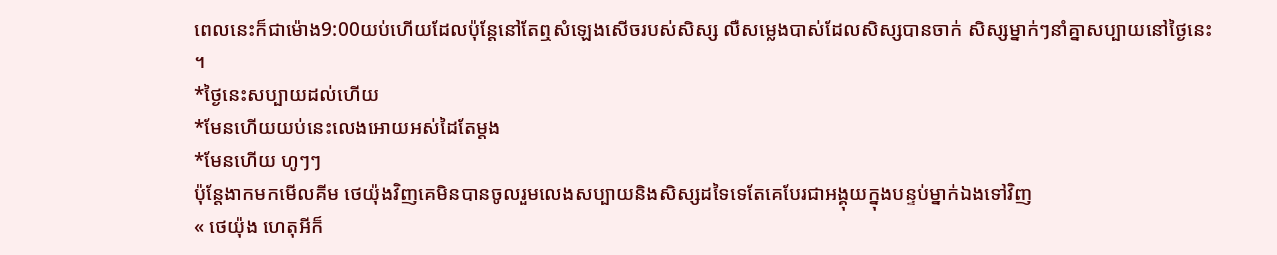ពេលនេះក៏ជាម៉ោង9:00យប់ហើយដែលប៉ុន្តែនៅតែឮសំឡេងសើចរបស់សិស្ស លឺសម្លេងបាស់ដែលសិស្សបានចាក់ សិស្សម្នាក់ៗនាំគ្នាសប្បាយនៅថ្ងៃនេះ ។
*ថ្ងៃនេះសប្បាយដល់ហើយ
*មែនហើយយប់នេះលេងអោយអស់ដៃតែម្តង
*មែនហើយ ហូៗៗ
ប៉ុន្តែងាកមកមើលគីម ថេយ៉ុងវិញគេមិនបានចូលរួមលេងសប្បាយនិងសិស្សដទៃទេតែគេបែរជាអង្គុយក្នុងបន្ទប់ម្នាក់ឯងទៅវិញ
« ថេយ៉ុង ហេតុអីក៏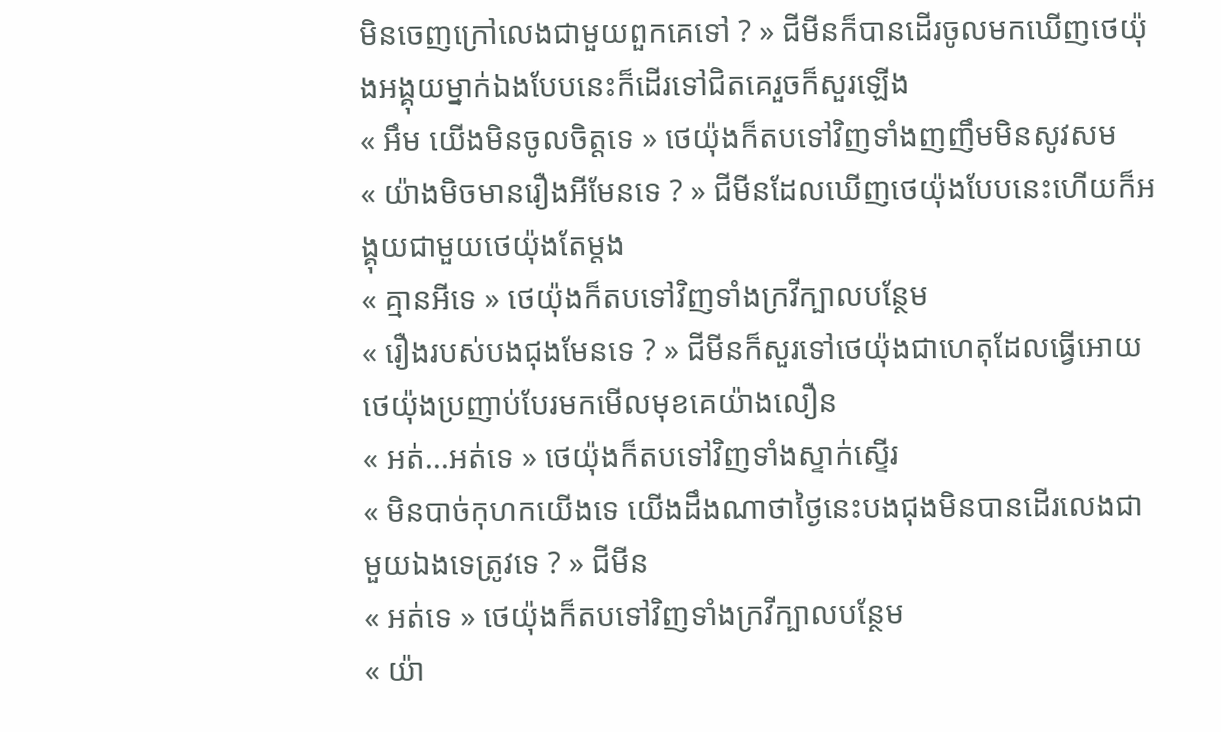មិនចេញក្រៅលេងជាមួយពួកគេទៅ ? » ជីមីនក៏បានដើរចូលមកឃើញថេយ៉ុងអង្គុយម្នាក់ឯងបែបនេះក៏ដើរទៅជិតគេរួចក៏សួរឡើង
« អឹម យើងមិនចូលចិត្តទេ » ថេយ៉ុងក៏តបទៅវិញទាំងញញឹមមិនសូវសម
« យ៉ាងមិចមានរឿងអីមែនទេ ? » ជីមីនដែលឃើញថេយ៉ុងបែបនេះហើយក៏អង្គុយជាមួយថេយ៉ុងតែម្តង
« គ្មានអីទេ » ថេយ៉ុងក៏តបទៅវិញទាំងក្រវីក្បាលបន្ថែម
« រឿងរបស់បងជុងមែនទេ ? » ជីមីនក៏សួរទៅថេយ៉ុងជាហេតុដែលធ្វើអោយថេយ៉ុងប្រញាប់បែរមកមើលមុខគេយ៉ាងលឿន
« អត់...អត់ទេ » ថេយ៉ុងក៏តបទៅវិញទាំងស្ទាក់ស្ទើរ
« មិនបាច់កុហកយើងទេ យើងដឹងណាថាថ្ងៃនេះបងជុងមិនបានដើរលេងជាមួយឯងទេត្រូវទេ ? » ជីមីន
« អត់ទេ » ថេយ៉ុងក៏តបទៅវិញទាំងក្រវីក្បាលបន្ថែម
« យ៉ា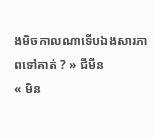ងមិចកាលណាទើបឯងសារភាពទៅគាត់ ? » ជីមីន
« មិន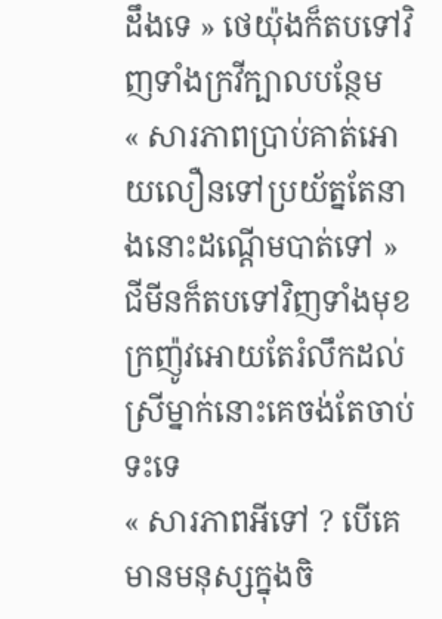ដឹងទេ » ថេយ៉ុងក៏តបទៅវិញទាំងក្រវីក្បាលបន្ថែម
« សារភាពប្រាប់គាត់អោយលឿនទៅប្រយ័ត្នតែនាងនោះដណ្តើមបាត់ទៅ » ជីមីនក៏តបទៅវិញទាំងមុខក្រញ៉ូវអោយតែរំលឹកដល់ស្រីម្នាក់នោះគេចង់តែចាប់ទះទេ
« សារភាពអីទៅ ? បើគេមានមនុស្សក្នុងចិ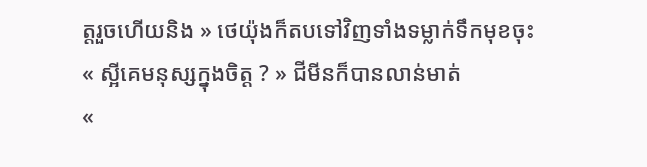ត្តរួចហើយនិង » ថេយ៉ុងក៏តបទៅវិញទាំងទម្លាក់ទឹកមុខចុះ
« ស្អីគេមនុស្សក្នុងចិត្ត ? » ជីមីនក៏បានលាន់មាត់
«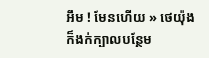អឹម ! មែនហើយ » ថេយ៉ុងក៏ងក់ក្បាលបន្ថែម